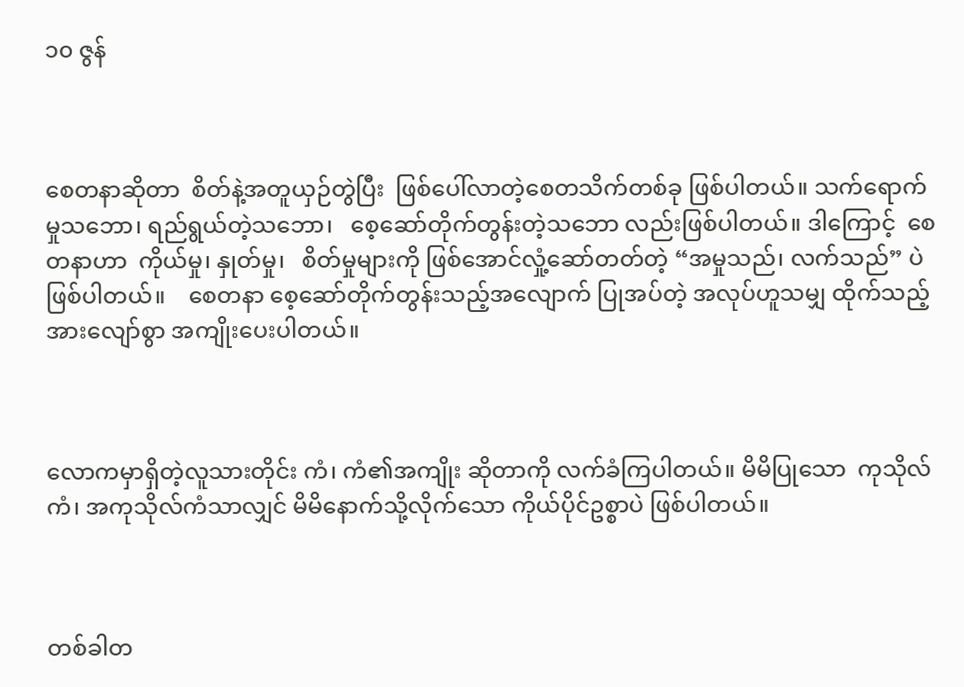၁၀ ဇွန်



စေတနာဆိုတာ  စိတ်နဲ့အတူယှဉ်တွဲပြီး  ဖြစ်ပေါ်လာတဲ့စေတသိက်တစ်ခု ဖြစ်ပါတယ်။ သက်ရောက်မှုသဘော၊ ရည်ရွယ်တဲ့သဘော၊   စေ့ဆော်တိုက်တွန်းတဲ့သဘော လည်းဖြစ်ပါတယ်။ ဒါကြောင့်  စေတနာဟာ  ကိုယ်မှု၊ နှုတ်မှု၊   စိတ်မှုများကို ဖြစ်အောင်လှုံ့ဆော်တတ်တဲ့ “အမှုသည်၊ လက်သည်” ပဲ ဖြစ်ပါတယ်။    စေတနာ စေ့ဆော်တိုက်တွန်းသည့်အလျောက် ပြုအပ်တဲ့ အလုပ်ဟူသမျှ ထိုက်သည့်အားလျော်စွာ အကျိုးပေးပါတယ်။



လောကမှာရှိတဲ့လူသားတိုင်း ကံ၊ ကံ၏အကျိုး ဆိုတာကို လက်ခံကြပါတယ်။ မိမိပြုသော  ကုသိုလ်ကံ၊ အကုသိုလ်ကံသာလျှင် မိမိနောက်သို့လိုက်သော ကိုယ်ပိုင်ဥစ္စာပဲ ဖြစ်ပါတယ်။



တစ်ခါတ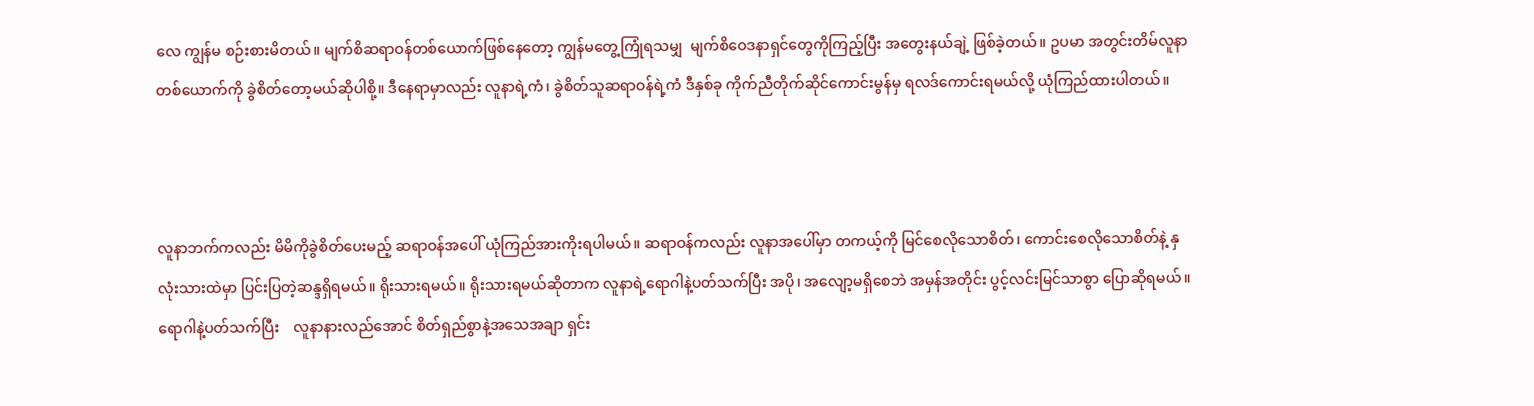လေ ကျွန်မ စဉ်းစားမိတယ်။ မျက်စိဆရာဝန်တစ်ယောက်ဖြစ်နေတော့ ကျွန်မတွေ့ကြုံရသမျှ  မျက်စိဝေဒနာရှင်တွေကိုကြည့်ပြီး အတွေးနယ်ချဲ့ ဖြစ်ခဲ့တယ်။ ဥပမာ အတွင်းတိမ်လူနာတစ်ယောက်ကို ခွဲစိတ်တော့မယ်ဆိုပါစို့။ ဒီနေရာမှာလည်း လူနာရဲ့ကံ၊ ခွဲစိတ်သူဆရာဝန်ရဲ့ကံ ဒီနှစ်ခု ကိုက်ညီတိုက်ဆိုင်ကောင်းမွန်မှ ရလဒ်ကောင်းရမယ်လို့ ယုံကြည်ထားပါတယ်။



လူနာဘက်ကလည်း မိမိကိုခွဲစိတ်ပေးမည့် ဆရာဝန်အပေါ် ယုံကြည်အားကိုးရပါမယ်။ ဆရာဝန်ကလည်း လူနာအပေါ်မှာ တကယ့်ကို မြင်စေလိုသောစိတ်၊ ကောင်းစေလိုသောစိတ်နဲ့ နှလုံးသားထဲမှာ ပြင်းပြတဲ့ဆန္ဒရှိရမယ်။ ရိုးသားရမယ်။ ရိုးသားရမယ်ဆိုတာက လူနာရဲ့ရောဂါနဲ့ပတ်သက်ပြီး အပို၊ အလျော့မရှိစေဘဲ အမှန်အတိုင်း ပွင့်လင်းမြင်သာစွာ ပြောဆိုရမယ်။ ရောဂါနဲ့ပတ်သက်ပြီး    လူနာနားလည်အောင် စိတ်ရှည်စွာနဲ့အသေအချာ ရှင်း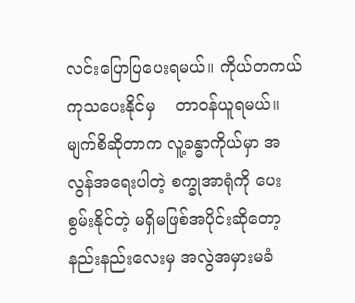လင်းပြောပြပေးရမယ်။ ကိုယ်တကယ်ကုသပေးနိုင်မှ    တာဝန်ယူရမယ်။ မျက်စိဆိုတာက လူ့ခန္ဓာကိုယ်မှာ အလွန်အရေးပါတဲ့ စက္ခုအာရုံကို ပေးစွမ်းနိုင်တဲ့ မရှိမဖြစ်အပိုင်းဆိုတော့  နည်းနည်းလေးမှ အလွဲအမှားမခံ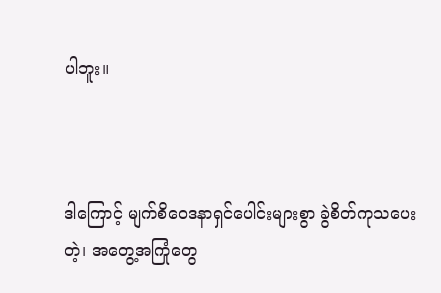ပါဘူး။



ဒါကြောင့် မျက်စိဝေဒနာရှင်ပေါင်းများစွာ ခွဲစိတ်ကုသပေးတဲ့၊ အတွေ့အကြုံတွေ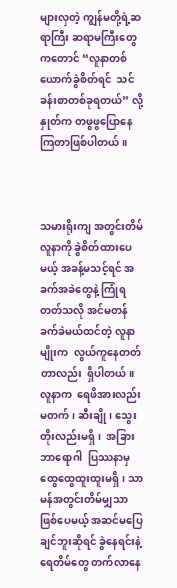များလှတဲ့ ကျွန်မတို့ရဲ့ဆရာကြီး ဆရာမကြီးတွေကတောင် “လူနာတစ်ယောက်ခွဲစိတ်ရင်  သင်ခန်းစာတစ်ခုရတယ်” လို့ နှုတ်က တဖွဖွပြောနေကြတာဖြစ်ပါတယ်။



သမားရိုးကျ အတွင်းတိမ်လူနာကို ခွဲစိတ်ထားပေမယ့် အခန့်မသင့်ရင် အခက်အခဲတွေနဲ့ ကြုံရတတ်သလို အင်မတန်ခက်ခဲမယ်ထင်တဲ့ လူနာမျိုးက  လွယ်ကူနေတတ်တာလည်း  ရှိပါတယ်။  လူနာက  ရေဖိအားလည်း မတက်၊ ဆီးချို၊ သွေးတိုးလည်းမရှိ၊  အခြားဘာရောဂါ  ပြဿနာမှ ထွေထွေထူးထူးမရှိ၊ သာမန်အတွင်းတိမ်မျှသာ ဖြစ်ပေမယ့် အဆင်မပြေချင်ဘူးဆိုရင် ခွဲနေရင်းနဲ့ ရေတိမ်တွေ တက်လာနေ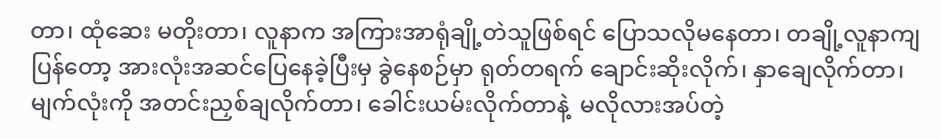တာ၊ ထုံဆေး မတိုးတာ၊ လူနာက အကြားအာရုံချို့တဲသူဖြစ်ရင် ပြောသလိုမနေတာ၊ တချို့လူနာကျပြန်တော့ အားလုံးအဆင်ပြေနေခဲ့ပြီးမှ ခွဲနေစဉ်မှာ ရုတ်တရက် ချောင်းဆိုးလိုက်၊ နှာချေလိုက်တာ၊ မျက်လုံးကို အတင်းညှစ်ချလိုက်တာ၊ ခေါင်းယမ်းလိုက်တာနဲ့  မလိုလားအပ်တဲ့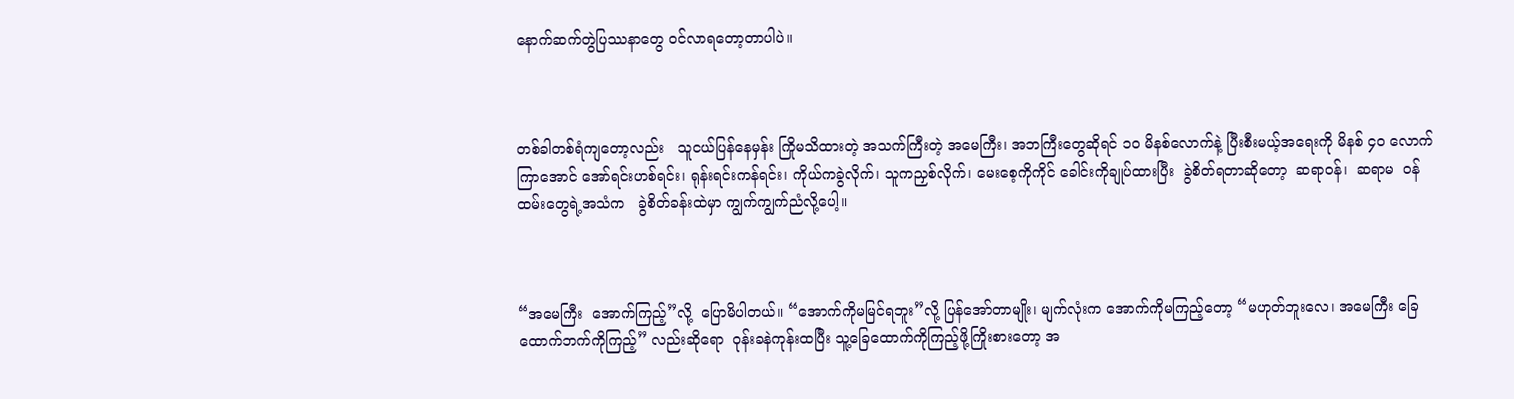နောက်ဆက်တွဲပြဿနာတွေ ဝင်လာရတော့တာပါပဲ။



တစ်ခါတစ်ရံကျတော့လည်း   သူငယ်ပြန်နေမှန်း ကြိုမသိထားတဲ့ အသက်ကြီးတဲ့ အမေကြီး၊ အဘကြီးတွေဆိုရင် ၁၀ မိနစ်လောက်နဲ့ ပြီးစီးမယ့်အရေးကို မိနစ် ၄၀ လောက်ကြာအောင် အော်ရင်းဟစ်ရင်း၊ ရုန်းရင်းကန်ရင်း၊ ကိုယ်ကခွဲလိုက်၊ သူကညှစ်လိုက်၊ မေးစေ့ကိုကိုင် ခေါင်းကိုချုပ်ထားပြီး  ခွဲစိတ်ရတာဆိုတော့  ဆရာဝန်၊  ဆရာမ  ဝန်ထမ်းတွေရဲ့အသံက   ခွဲစိတ်ခန်းထဲမှာ ကျွက်ကျွက်ညံလို့ပေါ့။



“အမေကြီး  အောက်ကြည့်”လို့  ပြောမိပါတယ်။ “အောက်ကိုမမြင်ရဘူး”လို့ ပြန်အော်တာမျိုး၊ မျက်လုံးက အောက်ကိုမကြည့်တော့ “မဟုတ်ဘူးလေ၊ အမေကြီး ခြေထောက်ဘက်ကိုကြည့်” လည်းဆိုရော  ဝုန်းခနဲကုန်းထပြီး သူ့ခြေထောက်ကိုကြည့်ဖို့ကြိုးစားတော့ အ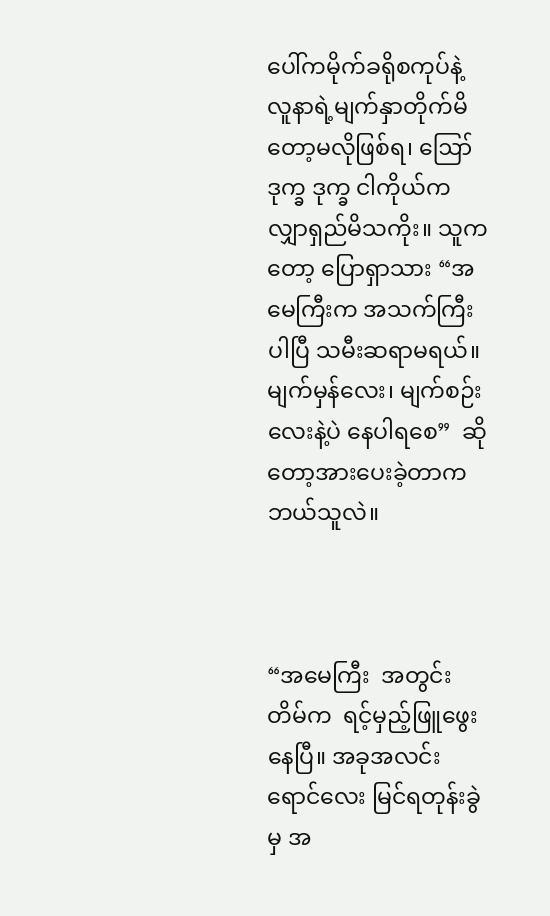ပေါ်ကမိုက်ခရိုစကုပ်နဲ့ လူနာရဲ့မျက်နှာတိုက်မိတော့မလိုဖြစ်ရ၊ ဪ ဒုက္ခ ဒုက္ခ ငါကိုယ်က လျှာရှည်မိသကိုး။ သူကတော့ ပြောရှာသား “အမေကြီးက အသက်ကြီးပါပြီ သမီးဆရာမရယ်။ မျက်မှန်လေး၊ မျက်စဉ်းလေးနဲ့ပဲ နေပါရစေ”  ဆိုတော့အားပေးခဲ့တာက ဘယ်သူလဲ။



“အမေကြီး  အတွင်းတိမ်က  ရင့်မှည့်ဖြူဖွေးနေပြီ။ အခုအလင်းရောင်လေး မြင်ရတုန်းခွဲမှ အ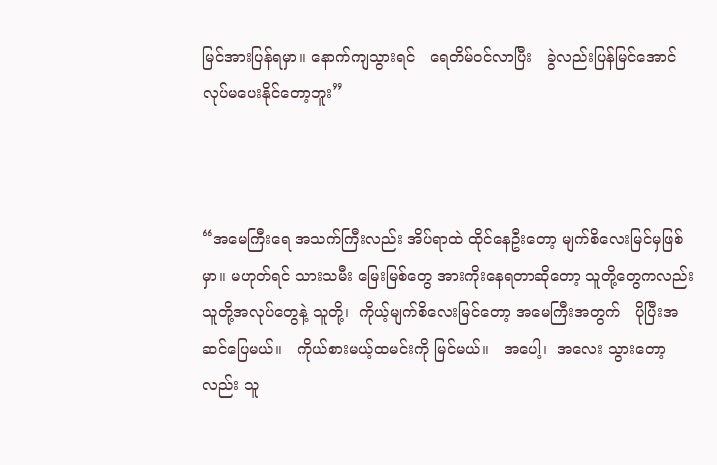မြင်အားပြန်ရမှာ။ နောက်ကျသွားရင်   ရေတိမ်ဝင်လာပြီး   ခွဲလည်းပြန်မြင်အောင် လုပ်မပေးနိုင်တော့ဘူး”



“အမေကြီးရေ အသက်ကြီးလည်း အိပ်ရာထဲ ထိုင်နေဦးတော့ မျက်စိလေးမြင်မှဖြစ်မှာ။ မဟုတ်ရင် သားသမီး မြေးမြစ်တွေ အားကိုးနေရတာဆိုတော့ သူတို့တွေကလည်း သူတို့အလုပ်တွေနဲ့ သူတို့၊  ကိုယ့်မျက်စိလေးမြင်တော့ အမေကြီးအတွက်   ပိုပြီးအဆင်ပြေမယ်။   ကိုယ်စားမယ့်ထမင်းကို မြင်မယ်။   အပေါ့၊  အလေး သွားတော့လည်း သူ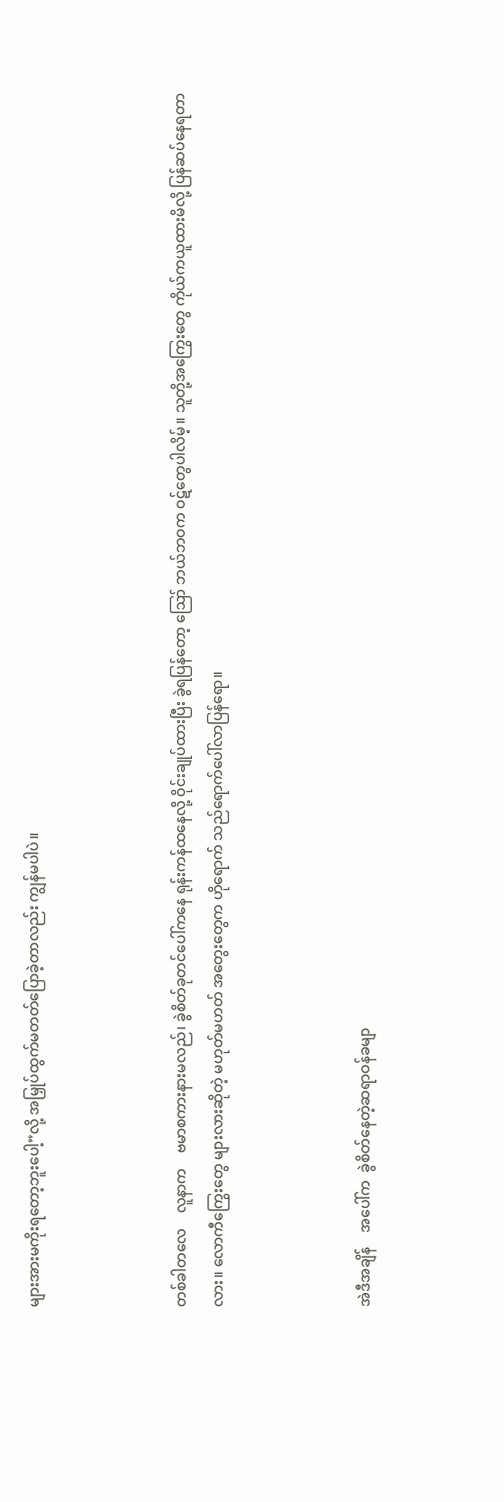များအားမကိုးရတော့ဘူးပေါ့”လို့ အမြှုပ်ထွက်မတတ်ပြောခဲ့တာလည်း ကျွန်မပါပဲ။



တစ်ခါတလေ    လူနာက    ဗမာစကားနားမလည်၊ ခွဲစိတ်ခုတင်ပေါ်ကနေ ရုန်းကန်ထနေလို့ ဝိုင်းချုပ်ထားပြီး ခွဲရပြန်တော့ ဪ ဘယ်ဘဝက ဝဋ်တွေပါလိမ့်။ သူတို့အကြွေးတွေ ကိုယ်ကယူထားမိလို့ ပြန်ဆပ်နေရတာလား။ လောကီကြွေးတွေ များလားဆိုတဲ့ မဟုတ်မဟတ် အတွေးတွေက ဟိုရောက် သည်ရောက်ပေါ်လာပြန်ရော။



အဲဒီအချိန်    အပေါ်က  ခွဲစိတ်နေတဲ့ဆရာဝန်ခမျာ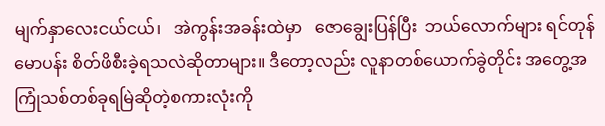မျက်နှာလေးငယ်ငယ်၊   အဲကွန်းအခန်းထဲမှာ   ဇောချွေးပြန်ပြီး  ဘယ်လောက်များ ရင်တုန်မောပန်း စိတ်ဖိစီးခဲ့ရသလဲဆိုတာများ။ ဒီတော့လည်း လူနာတစ်ယောက်ခွဲတိုင်း အတွေ့အကြုံသစ်တစ်ခုရမြဲဆိုတဲ့စကားလုံးကို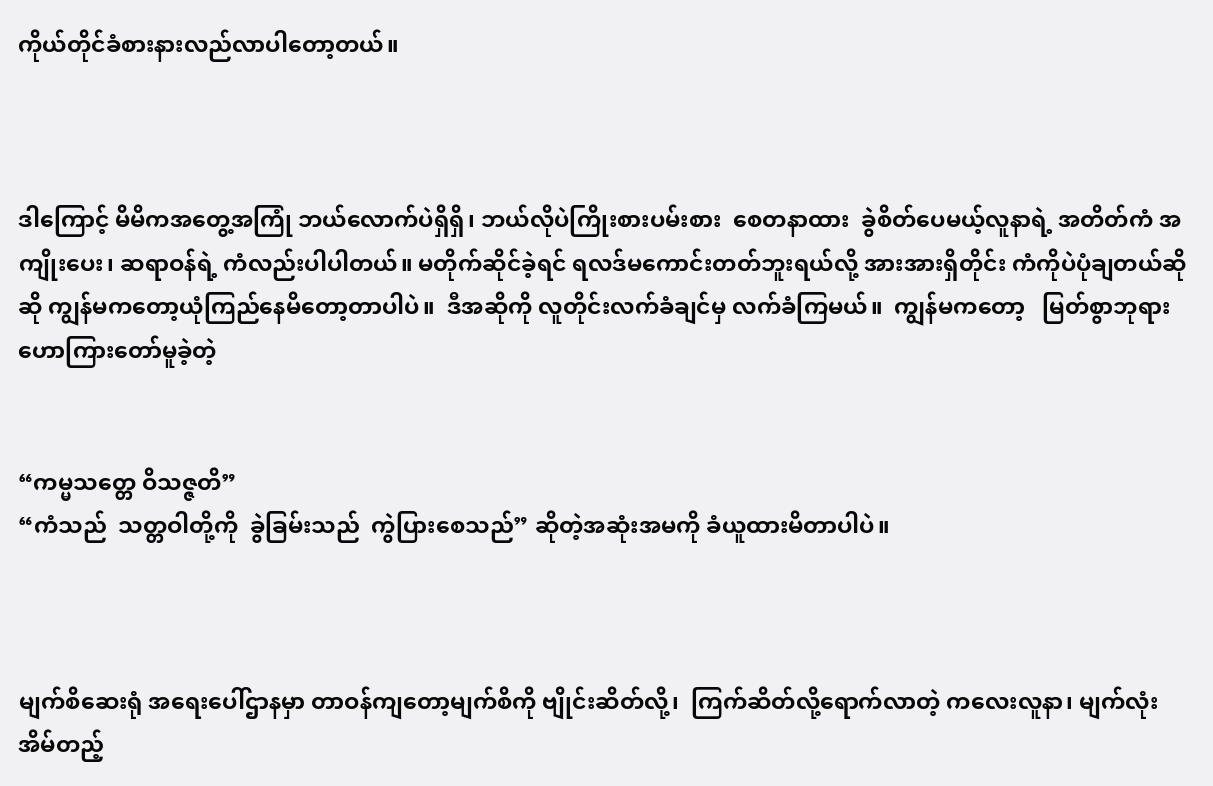ကိုယ်တိုင်ခံစားနားလည်လာပါတော့တယ်။



ဒါကြောင့် မိမိကအတွေ့အကြုံ ဘယ်လောက်ပဲရှိရှိ၊ ဘယ်လိုပဲကြိုးစားပမ်းစား  စေတနာထား  ခွဲစိတ်ပေမယ့်လူနာရဲ့ အတိတ်ကံ အကျိုးပေး၊ ဆရာဝန်ရဲ့ ကံလည်းပါပါတယ်။ မတိုက်ဆိုင်ခဲ့ရင် ရလဒ်မကောင်းတတ်ဘူးရယ်လို့ အားအားရှိတိုင်း ကံကိုပဲပုံချတယ်ဆိုဆို ကျွန်မကတော့ယုံကြည်နေမိတော့တာပါပဲ။  ဒီအဆိုကို လူတိုင်းလက်ခံချင်မှ လက်ခံကြမယ်။  ကျွန်မကတော့   မြတ်စွာဘုရား ဟောကြားတော်မူခဲ့တဲ့


“ကမ္မသတ္တေ ဝိသဇ္ဇတိ”
“ကံသည်  သတ္တဝါတို့ကို  ခွဲခြမ်းသည်  ကွဲပြားစေသည်” ဆိုတဲ့အဆုံးအမကို ခံယူထားမိတာပါပဲ။



မျက်စိဆေးရုံ အရေးပေါ်ဌာနမှာ တာဝန်ကျတော့မျက်စိကို ဗျိုင်းဆိတ်လို့၊  ကြက်ဆိတ်လို့ရောက်လာတဲ့ ကလေးလူနာ၊ မျက်လုံးအိမ်တည့်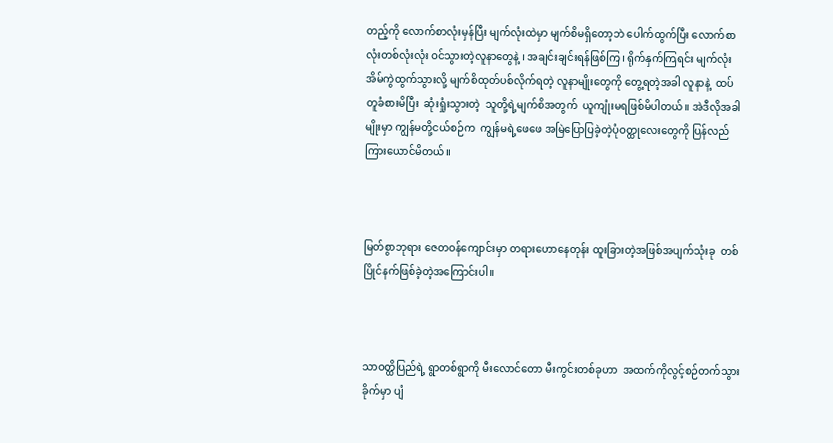တည့်ကို လောက်စာလုံးမှန်ပြီး မျက်လုံးထဲမှာ မျက်စိမရှိတော့ဘဲ ပေါက်ထွက်ပြီး လောက်စာလုံးတစ်လုံးလုံး ဝင်သွားတဲ့လူနာတွေနဲ့ ၊ အချင်းချင်းရန်ဖြစ်ကြ၊ ရိုက်နှက်ကြရင်း မျက်လုံးအိမ်ကွဲထွက်သွားလို့ မျက်စိထုတ်ပစ်လိုက်ရတဲ့ လူနာမျိုးတွေကို တွေ့ရတဲ့အခါ လူနာနဲ့  ထပ်တူခံစားမိပြီး  ဆုံးရှုံးသွားတဲ့  သူတို့ရဲ့မျက်စိအတွက်  ယူကျုံးမရဖြစ်မိပါတယ်။ အဲဒီလိုအခါမျိုးမှာ ကျွန်မတို့ငယ်စဉ်က  ကျွန်မရဲ့ဖေဖေ အမြဲပြောပြခဲ့တဲ့ပုံဝတ္ထုလေးတွေကို ပြန်လည်ကြားယောင်မိတယ်။



မြတ်စွာဘုရား ဇေတဝန်ကျောင်းမှာ တရားဟောနေတုန်း ထူးခြားတဲ့အဖြစ်အပျက်သုံးခု  တစ်ပြိုင်နက်ဖြစ်ခဲ့တဲ့အကြောင်းပါ။



သာဝတ္ထိပြည်ရဲ့ ရွာတစ်ရွာကို မီးလောင်တော မီးကွင်းတစ်ခုဟာ  အထက်ကိုလွင့်စဉ်တက်သွားခိုက်မှာ ပျံ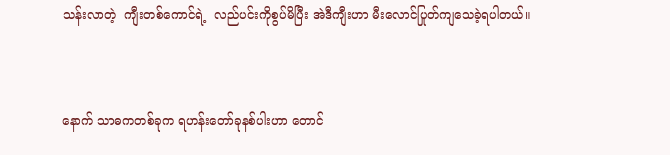သန်းလာတဲ့  ကျီးတစ်ကောင်ရဲ့  လည်ပင်းကိုစွပ်မိပြီး အဲဒီကျီးဟာ မီးလောင်ပြုတ်ကျသေခဲ့ရပါတယ်။



နောက် သာဓကတစ်ခုက ရဟန်းတော်ခုနစ်ပါးဟာ တောင်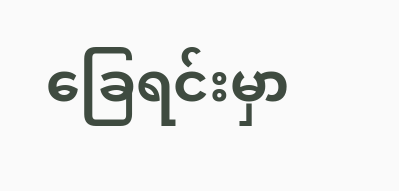ခြေရင်းမှာ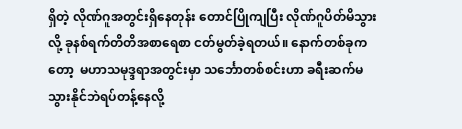ရှိတဲ့ လိုဏ်ဂူအတွင်းရှိနေတုန်း တောင်ပြိုကျပြီး လိုဏ်ဂူပိတ်မိသွားလို့ ခုနစ်ရက်တိတိအစာရေစာ ငတ်မွတ်ခဲ့ရတယ်။ နောက်တစ်ခုကတော့  မဟာသမုဒ္ဒရာအတွင်းမှာ သင်္ဘောတစ်စင်းဟာ ခရီးဆက်မသွားနိုင်ဘဲရပ်တန့်နေလို့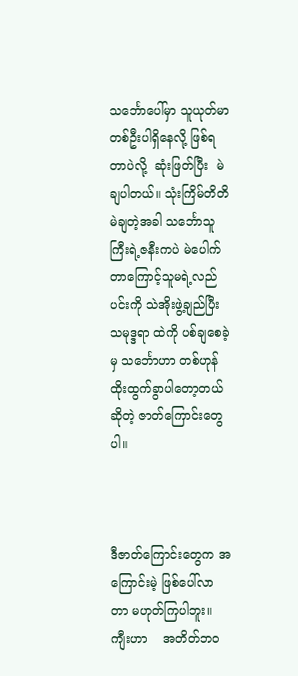သင်္ဘောပေါ်မှာ သူယုတ်မာတစ်ဦးပါရှိနေလို့ ဖြစ်ရတာပဲလို့  ဆုံးဖြတ်ပြီး  မဲချပါတယ်။ သုံးကြိမ်တိတိမဲချတဲ့အခါ သင်္ဘောသူကြီးရဲ့ဇနီးကပဲ မဲပေါက်တာကြောင့်သူမရဲ့လည်ပင်းကို သဲအိုးဖွဲ့ချည်ပြီး  သမုဒ္ဒရာ ထဲကို ပစ်ချစေခဲ့မှ သင်္ဘောဟာ တစ်ဟုန်ထိုးထွက်ခွာပါတော့တယ်ဆိုတဲ့ ဇာတ်ကြောင်းတွေပါ။



ဒီဇာတ်ကြောင်းတွေက အကြောင်းမဲ့ ဖြစ်ပေါ်လာတာ မဟုတ်ကြပါဘူး။    ကျီးဟာ    အတိတ်ဘဝ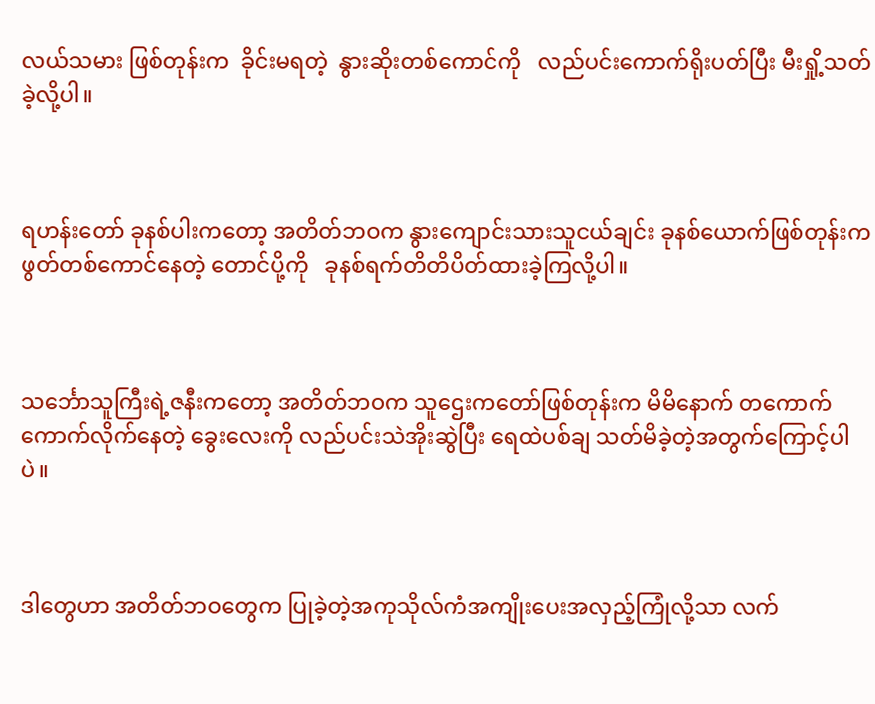လယ်သမား ဖြစ်တုန်းက  ခိုင်းမရတဲ့  နွားဆိုးတစ်ကောင်ကို   လည်ပင်းကောက်ရိုးပတ်ပြီး မီးရှို့သတ်ခဲ့လို့ပါ။



ရဟန်းတော် ခုနစ်ပါးကတော့ အတိတ်ဘဝက နွားကျောင်းသားသူငယ်ချင်း ခုနစ်ယောက်ဖြစ်တုန်းက ဖွတ်တစ်ကောင်နေတဲ့ တောင်ပို့ကို   ခုနစ်ရက်တိတိပိတ်ထားခဲ့ကြလို့ပါ။



သင်္ဘောသူကြီးရဲ့ဇနီးကတော့ အတိတ်ဘဝက သူဌေးကတော်ဖြစ်တုန်းက မိမိနောက် တကောက်ကောက်လိုက်နေတဲ့ ခွေးလေးကို လည်ပင်းသဲအိုးဆွဲပြီး ရေထဲပစ်ချ သတ်မိခဲ့တဲ့အတွက်ကြောင့်ပါပဲ။



ဒါတွေဟာ အတိတ်ဘဝတွေက ပြုခဲ့တဲ့အကုသိုလ်ကံအကျိုးပေးအလှည့်ကြုံလို့သာ လက်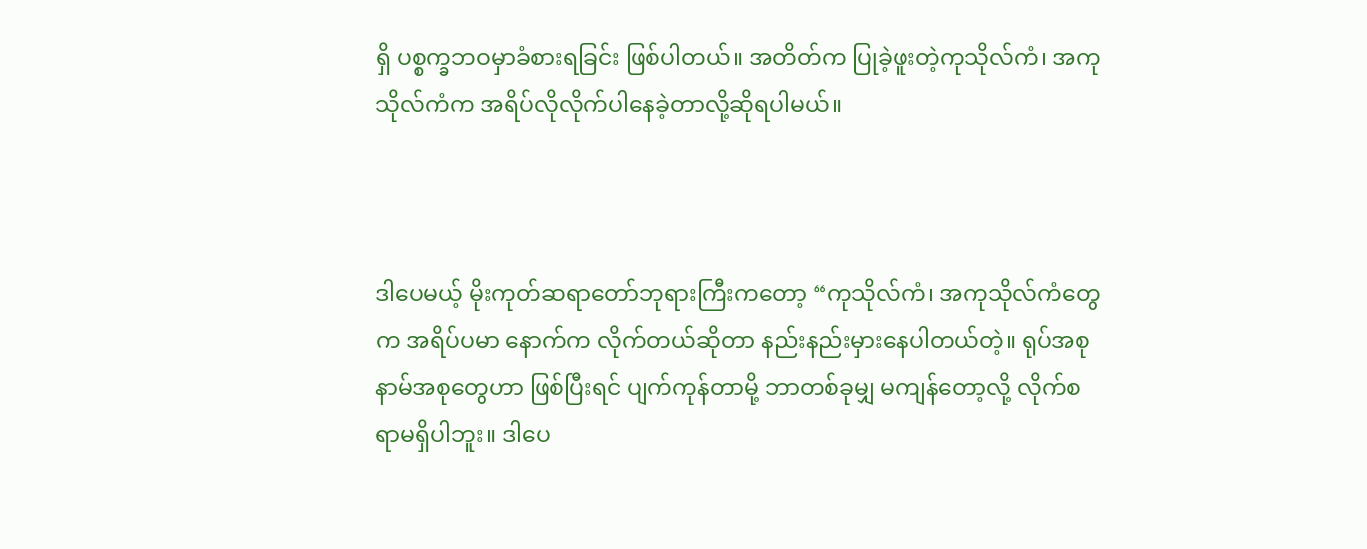ရှိ ပစ္စက္ခဘဝမှာခံစားရခြင်း ဖြစ်ပါတယ်။ အတိတ်က ပြုခဲ့ဖူးတဲ့ကုသိုလ်ကံ၊ အကုသိုလ်ကံက အရိပ်လိုလိုက်ပါနေခဲ့တာလို့ဆိုရပါမယ်။



ဒါပေမယ့် မိုးကုတ်ဆရာတော်ဘုရားကြီးကတော့ “ကုသိုလ်ကံ၊ အကုသိုလ်ကံတွေက အရိပ်ပမာ နောက်က လိုက်တယ်ဆိုတာ နည်းနည်းမှားနေပါတယ်တဲ့။ ရုပ်အစု နာမ်အစုတွေဟာ ဖြစ်ပြီးရင် ပျက်ကုန်တာမို့ ဘာတစ်ခုမျှ မကျန်တော့လို့ လိုက်စရာမရှိပါဘူး။ ဒါပေ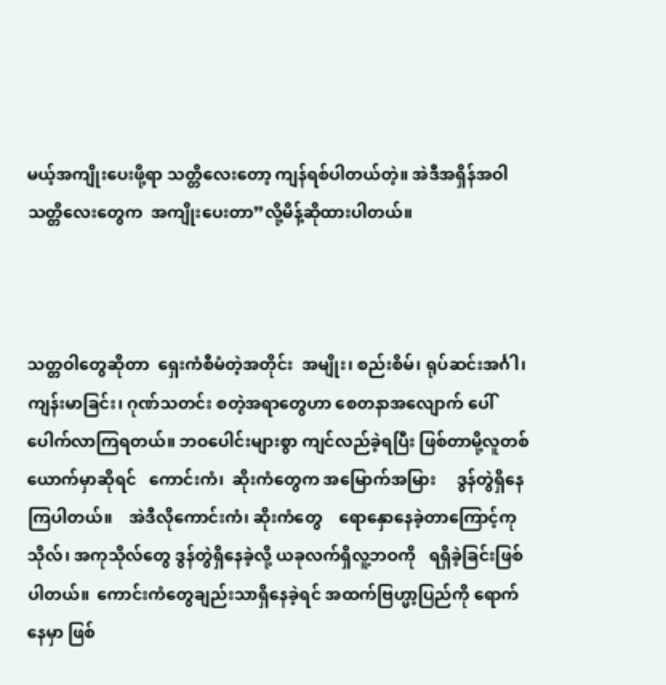မယ့်အကျိုးပေးဖို့ရာ သတ္တိလေးတော့ ကျန်ရစ်ပါတယ်တဲ့။ အဲဒီအရှိန်အဝါ  သတ္တိလေးတွေက  အကျိုးပေးတာ”လို့မိန့်ဆိုထားပါတယ်။



သတ္တဝါတွေဆိုတာ  ရှေးကံစီမံတဲ့အတိုင်း  အမျိုး၊ စည်းစိမ်၊ ရုပ်ဆင်းအင်္ဂါ၊ ကျန်းမာခြင်း၊ ဂုဏ်သတင်း စတဲ့အရာတွေဟာ စေတနာအလျောက် ပေါ်ပေါက်လာကြရတယ်။ ဘဝပေါင်းများစွာ ကျင်လည်ခဲ့ရပြီး ဖြစ်တာမို့လူတစ်ယောက်မှာဆိုရင်   ကောင်းကံ၊  ဆိုးကံတွေက အမြောက်အမြား     ဒွန်တွဲရှိနေကြပါတယ်။    အဲဒီလိုကောင်းကံ၊ ဆိုးကံတွေ    ရောနှောနေခဲ့တာကြောင့်ကုသိုလ်၊ အကုသိုလ်တွေ ဒွန်တွဲရှိနေခဲ့လို့ ယခုလက်ရှိလူ့ဘဝကို   ရရှိခဲ့ခြင်းဖြစ်ပါတယ်။  ကောင်းကံတွေချည်းသာရှိနေခဲ့ရင် အထက်ဗြဟ္မာ့ပြည်ကို ရောက်နေမှာ ဖြစ်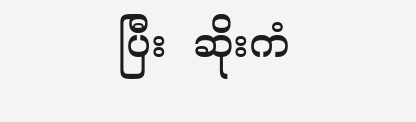ပြီး  ဆိုးကံ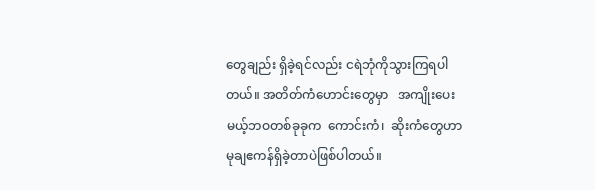တွေချည်း ရှိခဲ့ရင်လည်း ငရဲဘုံကိုသွားကြရပါတယ်။ အတိတ်ကံဟောင်းတွေမှာ   အကျိုးပေးမယ့်ဘဝတစ်ခုခုက  ကောင်းကံ၊  ဆိုးကံတွေဟာ  မုချဧကန်ရှိခဲ့တာပဲဖြစ်ပါတယ်။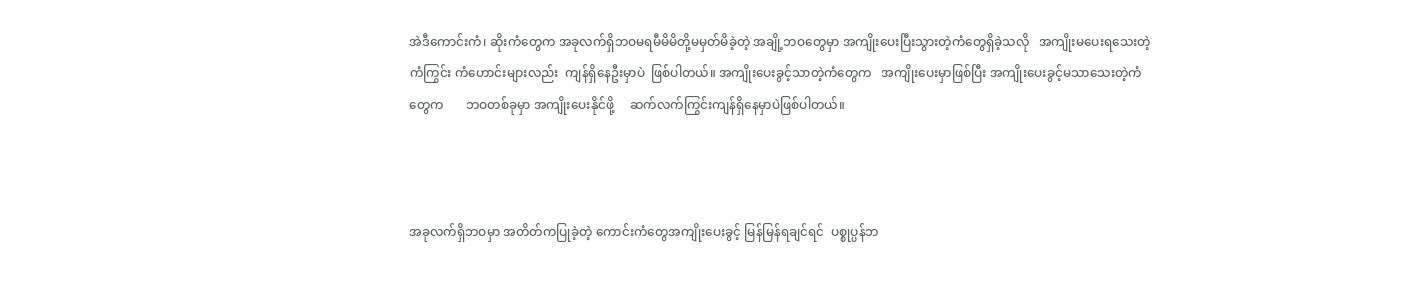အဲဒီကောင်းကံ၊ ဆိုးကံတွေက အခုလက်ရှိဘဝမရမီမိမိတို့မမှတ်မိခဲ့တဲ့ အချို့ဘဝတွေမှာ အကျိုးပေးပြီးသွားတဲ့ကံတွေရှိခဲ့သလို   အကျိုးမပေးရသေးတဲ့   ကံကြွင်း ကံဟောင်းများလည်း  ကျန်ရှိနေဦးမှာပဲ  ဖြစ်ပါတယ်။ အကျိုးပေးခွင့်သာတဲ့ကံတွေက   အကျိုးပေးမှာဖြစ်ပြီး အကျိုးပေးခွင့်မသာသေးတဲ့ကံတွေက       ဘဝတစ်ခုမှာ အကျိုးပေးနိုင်ဖို့     ဆက်လက်ကြွင်းကျန်ရှိနေမှာပဲဖြစ်ပါတယ်။



အခုလက်ရှိဘဝမှာ အတိတ်ကပြုခဲ့တဲ့ ကောင်းကံတွေအကျိုးပေးခွင့် မြန်မြန်ရချင်ရင်  ပစ္စုပ္ပန်ဘ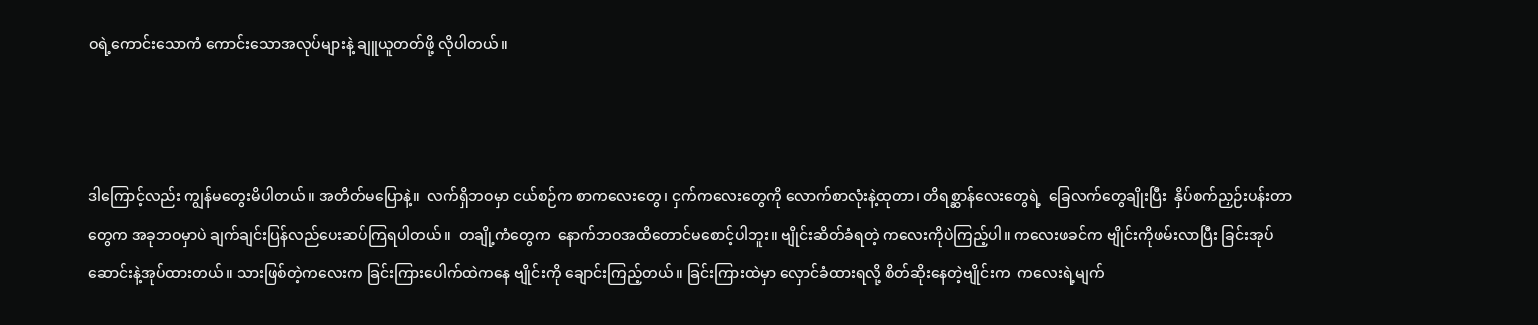ဝရဲ့ကောင်းသောကံ ကောင်းသောအလုပ်များနဲ့ ချူယူတတ်ဖို့ လိုပါတယ်။



ဒါကြောင့်လည်း ကျွန်မတွေးမိပါတယ်။ အတိတ်မပြောနဲ့။  လက်ရှိဘဝမှာ ငယ်စဉ်က စာကလေးတွေ၊ ငှက်ကလေးတွေကို လောက်စာလုံးနဲ့ထုတာ၊ တိရစ္ဆာန်လေးတွေရဲ့  ခြေလက်တွေချိုးပြီး  နှိပ်စက်ညှဉ်းပန်းတာ တွေက အခုဘဝမှာပဲ ချက်ချင်းပြန်လည်ပေးဆပ်ကြရပါတယ်။  တချို့ကံတွေက  နောက်ဘဝအထိတောင်မစောင့်ပါဘူး။ ဗျိုင်းဆိတ်ခံရတဲ့ ကလေးကိုပဲကြည့်ပါ။ ကလေးဖခင်က ဗျိုင်းကိုဖမ်းလာပြီး ခြင်းအုပ်ဆောင်းနဲ့အုပ်ထားတယ်။ သားဖြစ်တဲ့ကလေးက ခြင်းကြားပေါက်ထဲကနေ ဗျိုင်းကို ချောင်းကြည့်တယ်။ ခြင်းကြားထဲမှာ လှောင်ခံထားရလို့ စိတ်ဆိုးနေတဲ့ဗျိုင်းက  ကလေးရဲ့မျက်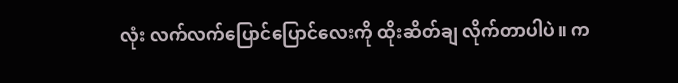လုံး လက်လက်ပြောင်ပြောင်လေးကို ထိုးဆိတ်ချ လိုက်တာပါပဲ။ က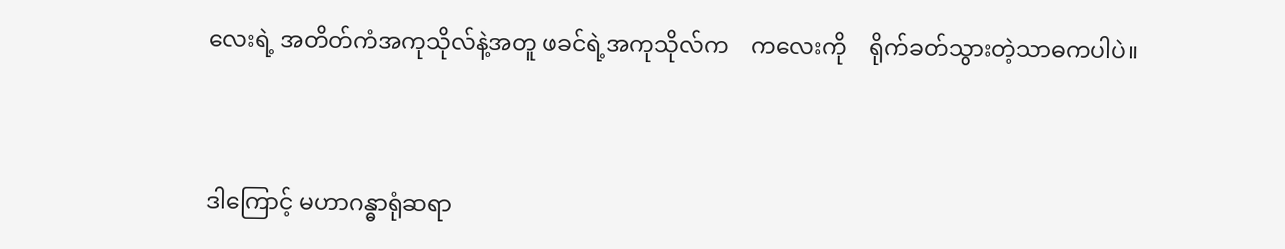လေးရဲ့ အတိတ်ကံအကုသိုလ်နဲ့အတူ ဖခင်ရဲ့အကုသိုလ်က    ကလေးကို    ရိုက်ခတ်သွားတဲ့သာဓကပါပဲ။



ဒါကြောင့် မဟာဂန္ဓာရုံဆရာ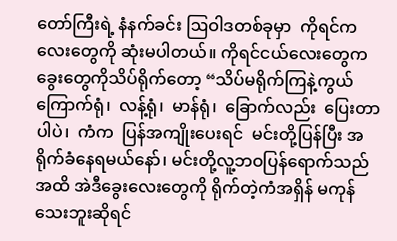တော်ကြီးရဲ့ နံနက်ခင်း ဩဝါဒတစ်ခုမှာ  ကိုရင်ကလေးတွေကို ဆုံးမပါတယ်။ ကိုရင်ငယ်လေးတွေက ခွေးတွေကိုသိပ်ရိုက်တော့ “သိပ်မရိုက်ကြနဲ့ကွယ်  ကြောက်ရုံ၊  လန့်ရုံ၊  မာန်ရုံ၊  ခြောက်လည်း  ပြေးတာပါပဲ၊  ကံက  ပြန်အကျိုးပေးရင်  မင်းတို့ပြန်ပြီး အရိုက်ခံနေရမယ်နော်၊ မင်းတို့လူ့ဘဝပြန်ရောက်သည်အထိ အဲဒီခွေးလေးတွေကို ရိုက်တဲ့ကံအရှိန် မကုန်သေးဘူးဆိုရင်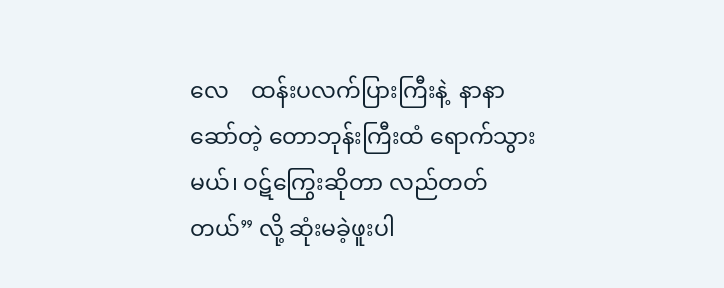လေ    ထန်းပလက်ပြားကြီးနဲ့  နာနာဆော်တဲ့ တောဘုန်းကြီးထံ ရောက်သွားမယ်၊ ဝဋ်ကြွေးဆိုတာ လည်တတ်တယ်” လို့ ဆုံးမခဲ့ဖူးပါ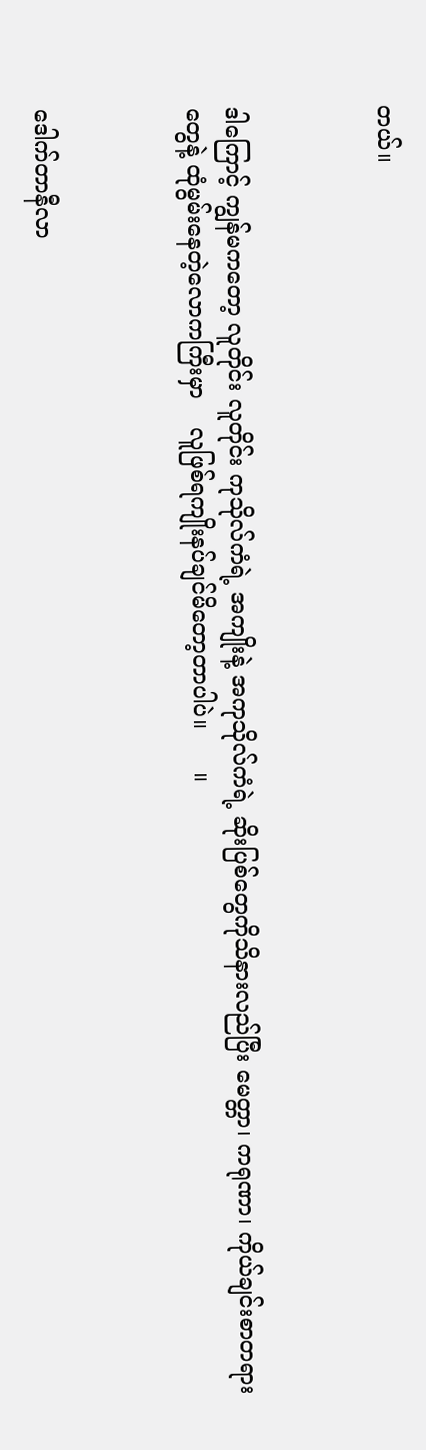တယ်။



ဒါကြောင့် ကျွန်မကတော့ လူတိုင်း လူတိုင်း ကုသိုလ်ကံရဲ့ အကျိုးနဲ့ အကုသိုလ်ကံရဲ့ ဆိုးပြစ်တွေကိုသိနားလည်ပြီး မေတ္တာ၊ ကရုဏာ၊ ကိုယ်ချင်းစာတရားတွေနဲ့ ထုံမွမ်းနေတဲ့လောကကြီးမှာ    လူဖြစ်ရကျိုးနပ်ချင်မိတော့တာပါပဲ။      ။



ဒေါက်တာနီလာ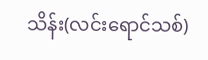သိန်း(လင်းရောင်သစ်)